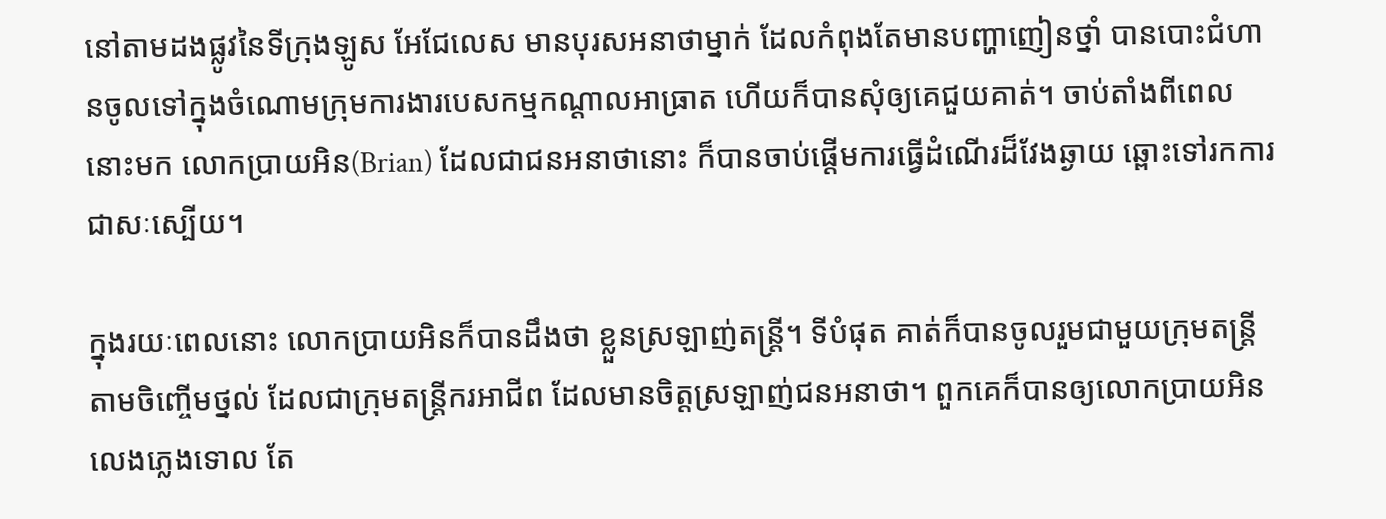នៅតាមដងផ្លូវនៃទីក្រុងឡូស អែជែលេស មានបុរសអនាថាម្នាក់ ដែលកំពុងតែមានបញ្ហាញៀនថ្នាំ បានបោះជំហានចូលទៅក្នុងចំណោមក្រុមការងារបេសកម្មកណ្តាលអាធ្រាត ហើយក៏បានសុំឲ្យគេជួយគាត់។ ចាប់តាំងពីពេលនោះមក លោកប្រាយអិន(Brian) ដែលជាជនអនាថានោះ ក៏បានចាប់ផ្តើមការធ្វើដំណើរដ៏វែងឆ្ងាយ ឆ្ពោះទៅរកការជាសៈស្បើយ។

ក្នុងរយៈពេលនោះ លោកប្រាយអិនក៏បានដឹងថា ខ្លួនស្រឡាញ់តន្រ្តី។ ទីបំផុត គាត់ក៏បានចូលរួមជាមួយក្រុមតន្រ្តីតាមចិញ្ចើមថ្នល់ ដែលជាក្រុមតន្រ្តីករអាជីព ដែលមានចិត្តស្រឡាញ់ជនអនាថា។ ពួកគេក៏បានឲ្យលោកប្រាយអិនលេងភ្លេងទោល តែ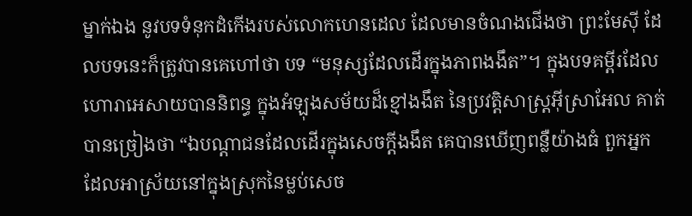ម្នាក់ឯង នូវបទទំនុកដំកើងរបស់លោកហេនដេល ដែលមានចំណងជើងថា ព្រះមែស៊ី ដែលបទនេះក៏ត្រូវបានគេហៅថា បទ “មនុស្សដែលដើរក្នុងភាពងងឹត”។ ក្នុងបទគម្ពីរដែលហោរាអេសាយបាននិពន្ធ ក្នុងអំឡុងសម័យដ៏ខ្មៅងងឹត នៃប្រវត្តិសាស្រ្តអ៊ីស្រាអែល គាត់បានច្រៀងថា “ឯបណ្តាជនដែលដើរក្នុងសេចក្តីងងឹត គេបានឃើញពន្លឺយ៉ាងធំ ពួកអ្នកដែលអាស្រ័យនៅក្នុងស្រុកនៃម្លប់សេច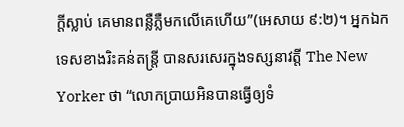ក្តីស្លាប់ គេមានពន្លឺភ្លឺមកលើគេហើយ”(អេសាយ ៩:២)។ អ្នកឯកទេសខាងរិះគន់តន្រ្តី បានសរសេរក្នុងទស្សនាវត្តី The New Yorker ថា “លោកប្រាយអិនបានធ្វើឲ្យទំ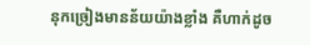នុកច្រៀងមានន័យយ៉ាងខ្លាំង គឺហាក់ដូច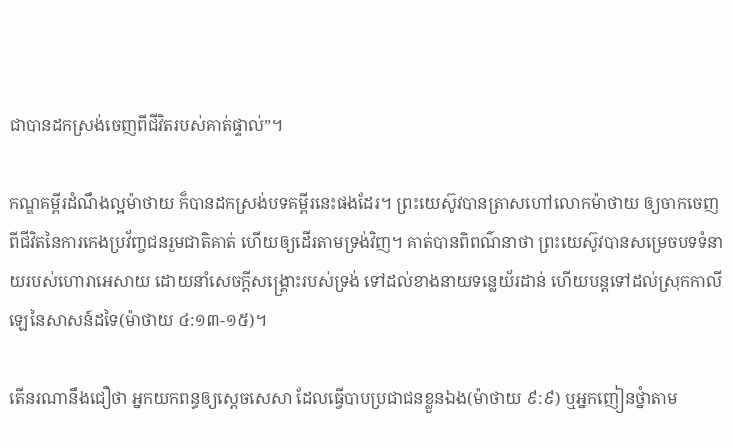ជាបានដកស្រង់ចេញពីជីវិតរបស់គាត់ផ្ទាល់”។

កណ្ឌគម្ពីរដំណឹងល្អម៉ាថាយ ក៏បានដកស្រង់បទគម្ពីរនេះផងដែរ។ ព្រះយេស៊ូវបានត្រាសហៅលោកម៉ាថាយ ឲ្យចាកចេញពីជីវិតនៃការកេងប្រវ័ញ្ចជនរួមជាតិគាត់ ហើយឲ្យដើរតាមទ្រង់វិញ។ គាត់បានពិពណ៌នាថា ព្រះយេស៊ូវបានសម្រេចបទទំនាយរបស់ហោរាអេសាយ ដោយនាំសេចក្តីសង្រ្គោះរបស់ទ្រង់ ទៅដល់ខាងនាយទន្លេយ័រដាន់ ហើយបន្តទៅដល់ស្រុកកាលីឡេនៃសាសន៍ដទៃ(ម៉ាថាយ ៤:១៣-១៥)។

តើនរណានឹងជឿថា អ្នកយកពន្ធឲ្យស្តេចសេសា ដែលធ្វើបាបប្រជាជនខ្លួនឯង(ម៉ាថាយ ៩:៩) ឬអ្នកញៀនថ្នំាតាម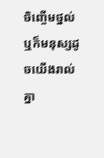ចិញ្ចើមថ្នល់ ឬក៏មនុស្សដូចយើងរាល់គ្នា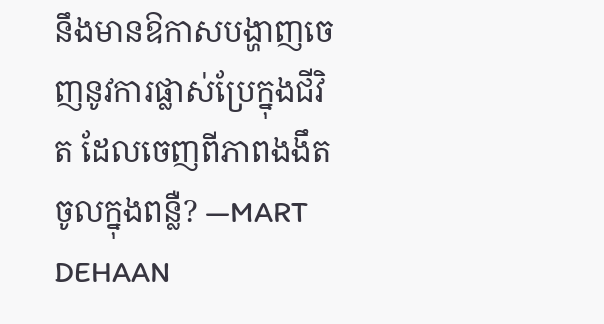នឹងមានឱកាសបង្ហាញចេញនូវការផ្លាស់ប្រែក្នុងជីវិត ដែលចេញពីភាពងងឹត ចូលក្នុងពន្លឺ? —MART DEHAAN